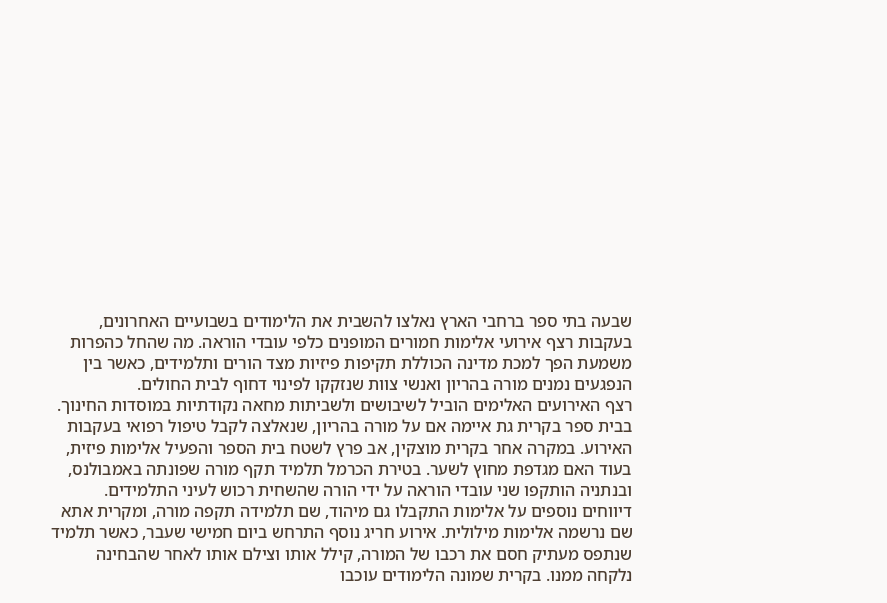שבעה בתי ספר ברחבי הארץ נאלצו להשבית את הלימודים בשבועיים האחרונים, בעקבות רצף אירועי אלימות חמורים המופנים כלפי עובדי הוראה. מה שהחל כהפרות משמעת הפך למכת מדינה הכוללת תקיפות פיזיות מצד הורים ותלמידים, כאשר בין הנפגעים נמנים מורה בהריון ואנשי צוות שנזקקו לפינוי דחוף לבית החולים.
רצף האירועים האלימים הוביל לשיבושים ולשביתות מחאה נקודתיות במוסדות החינוך. בבית ספר בקרית גת איימה אם על מורה בהריון, שנאלצה לקבל טיפול רפואי בעקבות האירוע. במקרה אחר בקרית מוצקין, אב פרץ לשטח בית הספר והפעיל אלימות פיזית, בעוד האם מגדפת מחוץ לשער. בטירת הכרמל תלמיד תקף מורה שפונתה באמבולנס, ובנתניה הותקפו שני עובדי הוראה על ידי הורה שהשחית רכוש לעיני התלמידים.
דיווחים נוספים על אלימות התקבלו גם מיהוד, שם תלמידה תקפה מורה, ומקרית אתא שם נרשמה אלימות מילולית. אירוע חריג נוסף התרחש ביום חמישי שעבר, כאשר תלמיד שנתפס מעתיק חסם את רכבו של המורה, קילל אותו וצילם אותו לאחר שהבחינה נלקחה ממנו. בקרית שמונה הלימודים עוכבו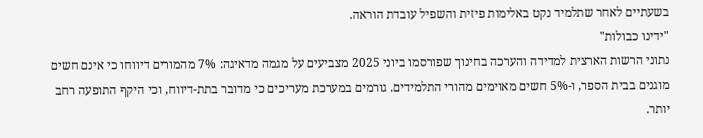בשעתיים לאחר שתלמיד נקט באלימות פיזית והשפיל עובדת הוראה.
"ידינו כבולות"
נתוני הרשות הארצית למדידה והערכה בחינוך שפורסמו ביוני 2025 מצביעים על מגמה מדאיגה: 7% מהמורים דיווחו כי אינם חשים מוגנים בבית הספר, ו-5% חשים מאוימים מהורי התלמידים. גורמים במערכת מעריכים כי מדובר בתת-דיווח, וכי היקף התופעה רחב יותר.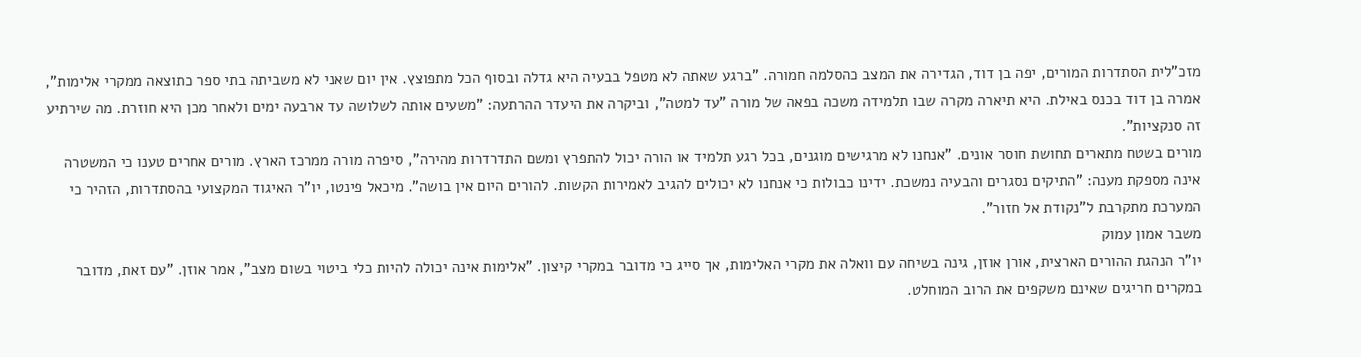מזכ"לית הסתדרות המורים, יפה בן דוד, הגדירה את המצב כהסלמה חמורה. "ברגע שאתה לא מטפל בבעיה היא גדלה ובסוף הכל מתפוצץ. אין יום שאני לא משביתה בתי ספר כתוצאה ממקרי אלימות", אמרה בן דוד בכנס באילת. היא תיארה מקרה שבו תלמידה משכה בפאה של מורה "עד למטה", וביקרה את היעדר ההרתעה: "משעים אותה לשלושה עד ארבעה ימים ולאחר מכן היא חוזרת. מה שירתיע זה סנקציות".
מורים בשטח מתארים תחושת חוסר אונים. "אנחנו לא מרגישים מוגנים, בכל רגע תלמיד או הורה יכול להתפרץ ומשם התדרדרות מהירה", סיפרה מורה ממרכז הארץ. מורים אחרים טענו כי המשטרה אינה מספקת מענה: "התיקים נסגרים והבעיה נמשכת. ידינו כבולות כי אנחנו לא יכולים להגיב לאמירות הקשות. להורים היום אין בושה". מיכאל פינטו, יו"ר האיגוד המקצועי בהסתדרות, הזהיר כי המערכת מתקרבת ל"נקודת אל חזור".
משבר אמון עמוק
יו"ר הנהגת ההורים הארצית, אורן אוזן, גינה בשיחה עם וואלה את מקרי האלימות, אך סייג כי מדובר במקרי קיצון. "אלימות אינה יכולה להיות כלי ביטוי בשום מצב", אמר אוזן. "עם זאת, מדובר במקרים חריגים שאינם משקפים את הרוב המוחלט.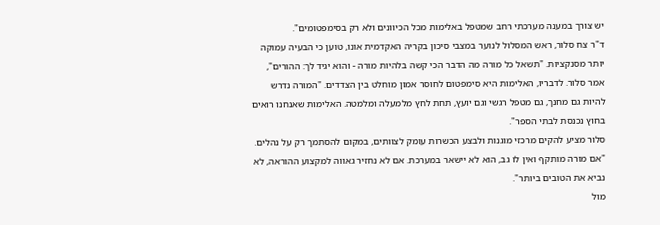יש צורך במענה מערכתי רחב שמטפל באלימות מכל הכיוונים ולא רק בסימפטומים".
ד"ר צח סלור, ראש המסלול לנוער במצבי סיכון בקריה האקדמית אונו, טוען כי הבעיה עמוקה יותר מסנקציות. "תשאל כל מורה מה הדבר הכי קשה בלהיות מורה - והוא יגיד לך: ההורים", אמר סלור. לדבריו, האלימות היא סימפטום לחוסר אמון מוחלט בין הצדדים. "המורה נדרש להיות גם מחנך, גם מטפל רגשי וגם יועץ, תחת לחץ מלמעלה ומלמטה. האלימות שאנחנו רואים בחוץ נכנסת לבתי הספר".
סלור מציע להקים מרכזי מוגנות ולבצע הכשרות עומק לצוותים, במקום להסתמך רק על נהלים. "אם מורה מותקף ואין לו גב, הוא לא יישאר במערכת. אם לא נחזיר גאווה למקצוע ההוראה, לא נביא את הטובים ביותר".
מול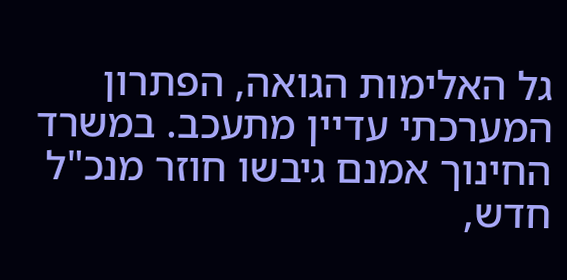גל האלימות הגואה, הפתרון המערכתי עדיין מתעכב. במשרד החינוך אמנם גיבשו חוזר מנכ"ל חדש,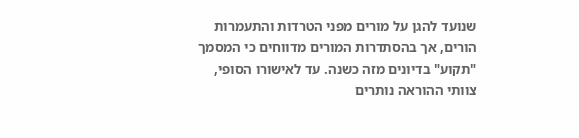שנועד להגן על מורים מפני הטרדות והתעמרות הורים, אך בהסתדרות המורים מדווחים כי המסמך "תקוע" בדיונים מזה כשנה. עד לאישורו הסופי, צוותי ההוראה נותרים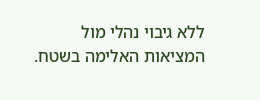ללא גיבוי נהלי מול המציאות האלימה בשטח.